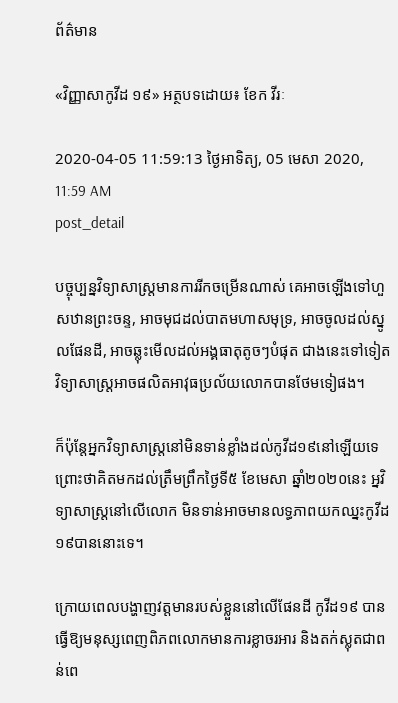ព័ត៌មាន

«វិញ្ញាសាកូវីដ ១៩» អត្ថបទដោយ៖ ខែក វីរៈ

2020-04-05 11:59:13 ថ្ងៃអាទិត្យ, 05 មេសា 2020, 11:59 AM
post_detail

បច្ចុប្បន្នវិទ្យាសាស្ត្រមានការរីកចម្រើនណាស់ គេអាចឡើងទៅហួសឋានព្រះចន្ទ, អាចមុជដល់បាតមហាសមុទ្រ, អាចចូលដល់ស្នូលផែនដី, អាចឆ្លុះមើលដល់អង្គធាតុតូចៗបំផុត ជាងនេះទៅទៀតវិទ្យាសាស្ត្រអាចផលិតអាវុធប្រល័យលោកបានថែមទៀផង។

ក៏ប៉ុន្តែអ្នកវិទ្យាសាស្ត្រនៅមិនទាន់ខ្លាំងដល់កូវីដ១៩នៅឡើយទេ ព្រោះថាគិតមកដល់ត្រឹមព្រឹកថ្ងៃទី៥ ខែមេសា ឆ្នាំ២០២០នេះ អ្នវិទ្យាសាស្ត្រនៅលើលោក មិនទាន់អាចមានលទ្ធភាពយកឈ្នះកូវីដ១៩បាននោះទេ។

ក្រោយពេលបង្ហាញវត្តមានរបស់ខ្លួននៅលើផែនដី កូវីដ១៩ បានធ្វើឱ្យមនុស្សពេញពិភពលោកមានការខ្លាចរអារ និងតក់ស្លុតជាពន់ពេ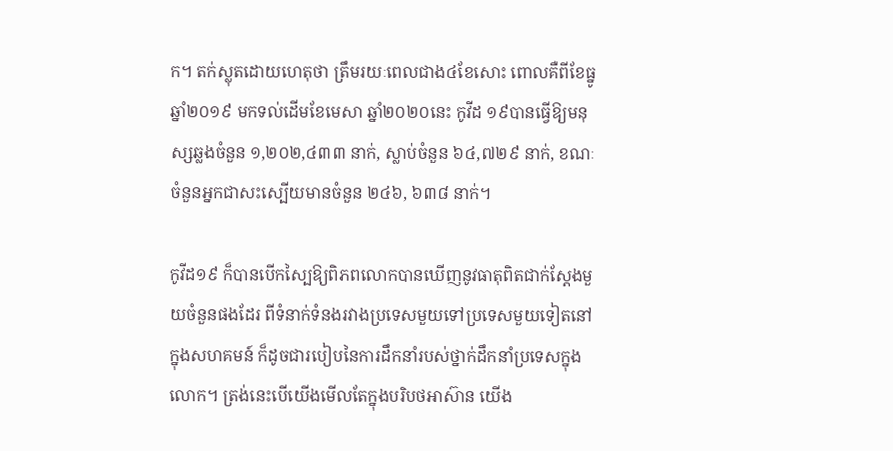ក។ តក់ស្លុតដោយហេតុថា ត្រឹមរយៈពេលជាង៤ខែសោះ ពោលគឺពីខែធ្នូ ឆ្នាំ២០១៩ មកទល់ដើមខែមេសា ឆ្នាំ២០២០នេះ កូវីដ ១៩បានធ្វើឱ្យមនុស្សឆ្លងចំនួន ១,២០២,៤៣៣ នាក់, ស្លាប់ចំនួន ៦៤,៧២៩ នាក់, ខណៈចំនួនអ្នកជាសះស្បើយមានចំនួន ២៤៦, ៦៣៨ នាក់។

កូវីដ១៩ ក៏បានបើកស្បៃឱ្យពិភពលោកបានឃើញនូវធាតុពិតជាក់ស្តែងមួយចំនួនផងដែរ ពីទំនាក់ទំនងរវាងប្រទេសមួយទៅប្រទេសមួយទៀតនៅក្នុងសហគមន៍ ក៏ដូចជារបៀបនៃការដឹកនាំរបស់ថ្នាក់ដឹកនាំប្រទេសក្នុងលោក។ ត្រង់នេះបើយើងមើលតែក្នុងបរិបថអាស៊ាន យើង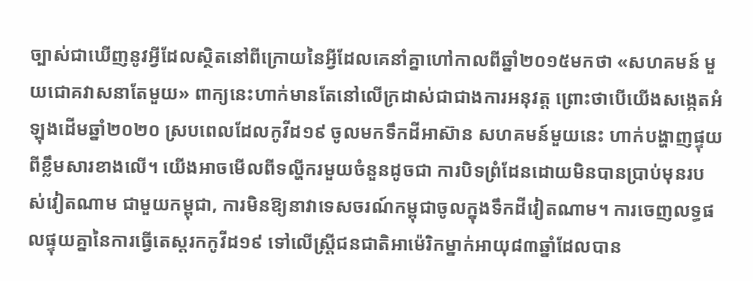ច្បាស់ជាឃើញនូវអ្វីដែលស្ថិតនៅពីក្រោយនៃអ្វីដែលគេនាំគ្នាហៅកាលពីឆ្នាំ២០១៥មកថា «សហគមន៍ មួយជោគវាសនាតែមួយ» ពាក្យនេះហាក់មានតែនៅលើក្រដាស់ជាជាងការអនុវត្ត ព្រោះថាបើយើងសង្កេតអំឡុងដើមឆ្នាំ២០២០ ស្របពេលដែលកូវីដ១៩ ចូលមកទឹកដីអាស៊ាន សហគមន៍មួយនេះ ហាក់បង្ហាញផ្ទុយពីខ្លឹមសារខាងលើ។ យើងអាចមើលពីទល្ហីករមួយចំនួនដូចជា ការបិទព្រំដែនដោយមិនបានប្រាប់មុនរបស់វៀតណាម ជាមួយកម្ពុជា, ការមិនឱ្យនាវាទេសចរណ៍កម្ពុជាចូលក្នុងទឹកដីវៀតណាម។ ការចេញលទ្ធផលផ្ទុយគ្នានៃការធ្វើតេស្តរកកូវីដ១៩ ទៅលើស្ត្រីជនជាតិអាម៉េរិកម្នាក់អាយុ៨៣ឆ្នាំដែលបាន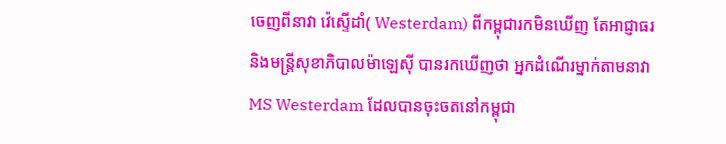ចេញពីនាវា វ៉េស្ទើដាំ( Westerdam) ពីកម្ពុជារកមិនឃើញ តែអាជ្ញាធរនិងមន្ត្រីសុខាភិបាលម៉ាឡេស៊ី បានរកឃើញថា អ្នកដំណើរម្នាក់តាមនាវា MS Westerdam ដែលបានចុះចតនៅកម្ពុជា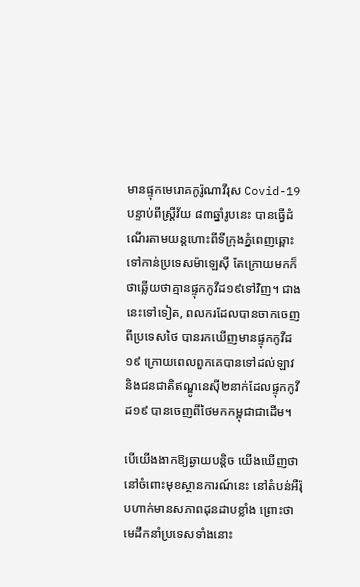មានផ្ទុកមេរោគកូរ៉ូណាវីរុស Covid-19 បន្ទាប់ពីស្រ្តីវ័យ ៨៣ឆ្នាំរូបនេះ បានធ្វើដំណើរតាមយន្តហោះពីទីក្រុងភ្នំពេញឆ្ពោះទៅកាន់ប្រទេសម៉ាឡេស៊ី តែក្រោយមកក៏ថាឆ្លើយថាគ្មានផ្ទុកកូវីដ១៩ទៅវិញ។ ជាងនេះទៅទៀត, ពលករដែលបានចាកចេញពីប្រទេសថៃ បានរកឃើញមានផ្ទុកកូវីដ១៩ ក្រោយពេលពួកគេបានទៅដល់ឡាវ និងជនជាតិឥណ្ឌូនេស៊ី២នាក់ដែលផ្ទុកកូវីដ១៩ បានចេញពីថៃមកកម្ពុជាជាដើម។

បើយើងងាកឱ្យឆ្ងាយបន្តិច យើងឃើញថានៅចំពោះមុខស្ថានការណ៍នេះ នៅតំបន់អឺរ៉ុបហាក់មានសភាពដុនដាបខ្លាំង ព្រោះថាមេដឹកនាំប្រទេសទាំងនោះ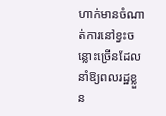ហាក់មានចំណាត់ការនៅខ្វះចន្លោះច្រើនដែលនាំឱ្យពលរដ្ឋខ្លួន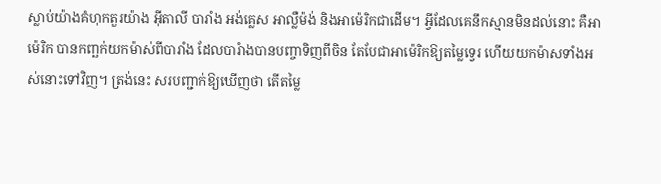ស្លាប់យ៉ាងគំហុកតួរយ៉ាង អ៊ីតាលី បារាំង អង់គ្លេស អាល្លឺម៉ង់ និងអាម៉េរិកជាដើម។ អ្វីដែលគេនឹកស្មានមិនដល់នោះ គឺអាម៉េរិក បានកញ្ឆក់យកម៉ាស់ពីបារាំង ដែលបារំាងបានបញ្ចាទិញពីចិន តែបែជាអាម៉េរិកឱ្យតម្លៃទ្វេរ ហើយយកម៉ាសទាំងអស់នោះទៅវិញ។ ត្រង់នេះ សរបញ្ជាក់ឱ្យឃើញថា តើតម្លៃ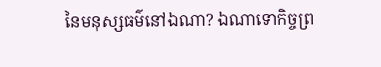នៃមនុស្សធម៌នៅឯណា? ឯណាទោកិច្ចព្រ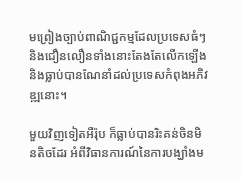មព្រៀងច្បាប់ពាណិជ្ជកម្មដែលប្រទេសធំៗនិងជឿនលឿនទាំងនោះតែងតែលើកឡើង និងធ្លាប់បានណែនាំដល់ប្រទេសកំពុងអភិវឌ្ឍនោះ។

មួយវិញទៀតអឺរ៉ុប ក៏ធ្លាប់បានរិះគន់ចិនមិនតិចដែរ អំពីវិធានការណ៍នៃការបង្ឃាំងម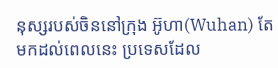នុស្សរបស់ចិននៅក្រុង អ៊ូហា(Wuhan) តែមកដល់ពេលនេះ ប្រទេសដែល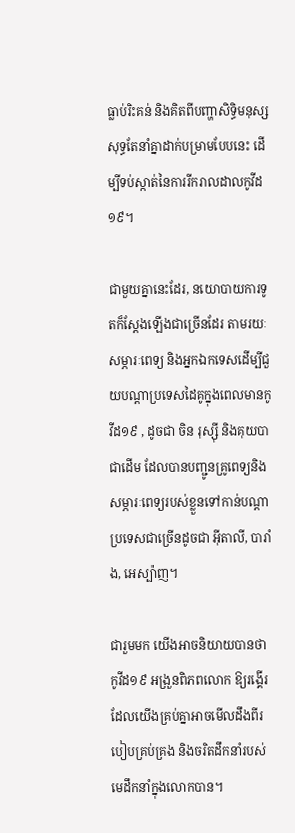ធ្លាប់រិះគន់ និងគិតពីបញ្ហាសិទ្ធិមនុស្សសុទ្ធតែនាំគ្នាដាក់បម្រាមបែបនេះ ដើម្បីទប់ស្កាត់នៃការរីករាលដាលកូវីដ១៩។

ជាមួយគ្នានេះដែរ, នយោបាយការទូតក៏ស្តែងឡើងជាច្រើនដែរ តាមរយៈសម្ភារៈពេទ្យ និងអ្នកឯកទេសដើម្បីជួយបណ្តាប្រទេសដៃគូក្នុងពេលមានកូវីដ១៩ , ដូចជា ចិន រុស្ស៊ី និងគុយបាជាដើម ដែលបានបញ្ជូនគ្រូពេទ្យនិងសម្ភារៈពេទ្យរបស់ខ្លួនទៅកាន់បណ្តាប្រទេសជាច្រើនដូចជា អ៊ីតាលី, បារាំង, អេស្ប៉ាញ។

ជារួមមក យើងអាចនិយាយបានថា កូវីដ១៩ អង្រួនពិភពលោក ឱ្យរង្គើរ ដែលយើងគ្រប់គ្នាអាចមើលដឹងពីរបៀបគ្រប់គ្រង និងចរិតដឹកនាំរបស់មេដឹកនាំក្នុងលោកបាន។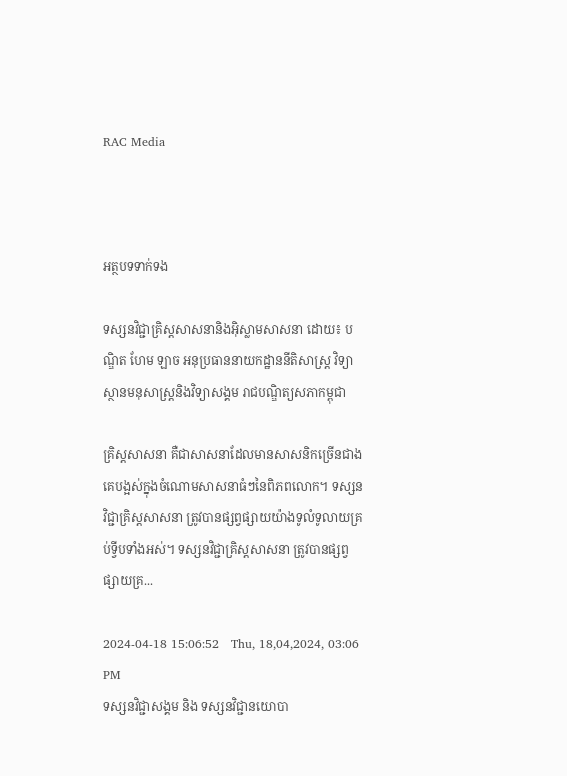RAC Media



អត្ថបទទាក់ទង

ទស្សនវិជ្ជាគ្រិស្តសាសនានិងអ៊ិស្លាមសាសនា ដោយ៖ បណ្ឌិត ហែម ឡាច អនុប្រធាននាយកដ្ឋាននីតិសាស្ត្រ វិទ្យាស្ថានមនុសាស្ត្រនិងវិទ្យាសង្គម រាជបណ្ឌិត្យសភាកម្ពុជា

គ្រិស្តសាសនា គឺជាសាសនាដែលមានសាសនិកច្រើនជាងគេបង្អស់ក្នុងចំណោមសាសនាធំៗនៃពិភពលោក។ ទស្សនវិជ្ជាគ្រិស្តសាសនា ត្រូវបានផ្សព្វផ្សាយយ៉ាងទូលំទូលាយគ្រប់ទ្វីបទាំងអស់។ ទស្សនវិជ្ជាគ្រិស្តសាសនា ត្រូវបានផ្សព្វផ្សាយគ្រ...

2024-04-18 15:06:52   Thu, 18,04,2024, 03:06 PM
ទស្សនវិជ្ជាសង្គម និង ទស្សនវិជ្ជានយោបា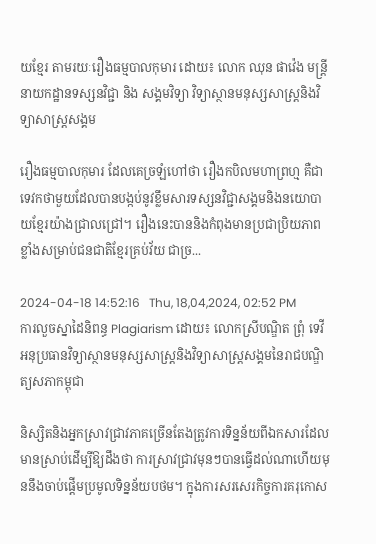យខ្មែរ តាមរយៈរឿងធម្មបាលកុមារ ដោយ៖ លោក ឈុន ផាវ៉េង មន្ត្រីនាយកដ្ឋានទស្សនវិជ្ជា និង សង្គមវិទ្យា វិទ្យាស្ថានមនុស្សសាស្រ្តនិងវិទ្យាសាស្រ្តសង្គម

រឿងធម្មបាលកុមារ ដែលគេច្រឡំហៅថា រឿងកបិលមហាព្រហ្ម គឺជាទេវកថាមួយដែលបានបង្កប់នូវខ្លឹមសារទស្សនវិជ្ជាសង្គមនិងនយោបាយខ្មែរយ៉ាងជ្រាលជ្រៅ។ រឿងនេះបាននិងកំពុងមានប្រជាប្រិយភាពខ្លាំងសម្រាប់ជនជាតិខ្មែរគ្រប់វ័យ ជាច្រ...

2024-04-18 14:52:16   Thu, 18,04,2024, 02:52 PM
ការលួចស្នាដៃនិពន្ធ Plagiarism ដោយ៖ លោកស្រីបណ្ឌិត ព្រុំ ទេវី អនុប្រធានវិទ្យាស្ថានមនុស្សសាស្រ្តនិងវិទ្យាសាស្រ្តសង្គមនៃរាជបណ្ឌិត្យសភាកម្ពុជា

និស្សិតនិងអ្នកស្រាវជ្រាវភាគច្រើនតែងត្រូវការទិន្នន័យពីឯកសារដែលមានស្រាប់ដើម្បីឱ្យដឹងថា ការស្រាវជ្រាវមុនៗបានធ្វើដល់ណាហើយមុននឹងចាប់ផ្តើមប្រមូលទិន្នន័យបថម។ ក្នុងការសរសេរកិច្ចការគរុកោស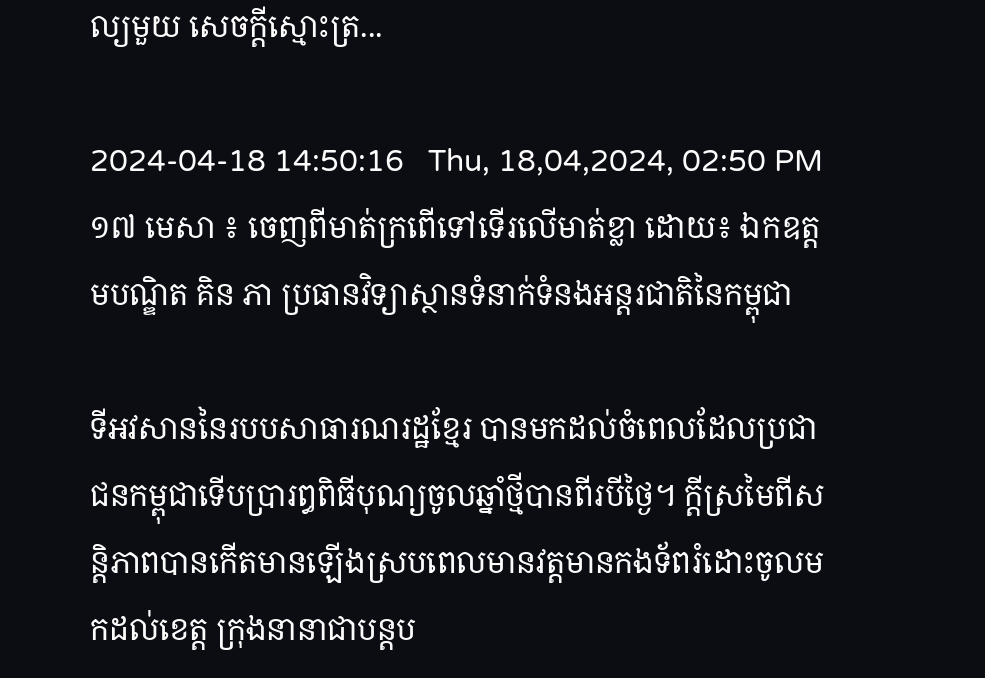ល្យមួយ សេចក្តីស្មោះត្រ...

2024-04-18 14:50:16   Thu, 18,04,2024, 02:50 PM
១៧ មេសា ៖ ចេញពីមាត់ក្រពើទៅទើរលើមាត់ខ្លា ដោយ៖ ឯកឧត្តមបណ្ឌិត គិន ភា ប្រធានវិទ្យាស្ថានទំនាក់ទំនងអន្តរជាតិនៃកម្ពុជា

ទីអវសាននៃរបបសាធារណរដ្ឋខ្មែរ បានមកដល់ចំពេលដែលប្រជាជនកម្ពុជាទើបប្រារឰពិធីបុណ្យចូលឆ្នាំថ្មីបានពីរបីថ្ងៃ។ ក្តីស្រមៃពីសន្តិភាពបានកើតមានឡើងស្របពេលមានវត្តមានកងទ័ពរំដោះចូលមកដល់ខេត្ត ក្រុងនានាជាបន្តប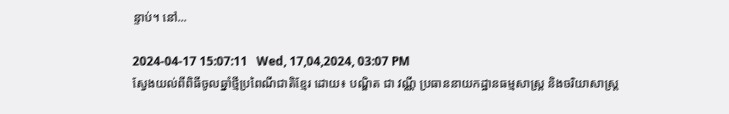ន្ទាប់។ នៅ...

2024-04-17 15:07:11   Wed, 17,04,2024, 03:07 PM
ស្វែងយល់ពីពិធីចូលឆ្នាំថ្មីប្រពៃណីជាតិខ្មែរ ដោយ៖ បណ្ឌិត ជា វណ្ណី ប្រធាននាយកដ្ឋានធម្មសាស្ត្រ និងចរិយាសាស្ត្រ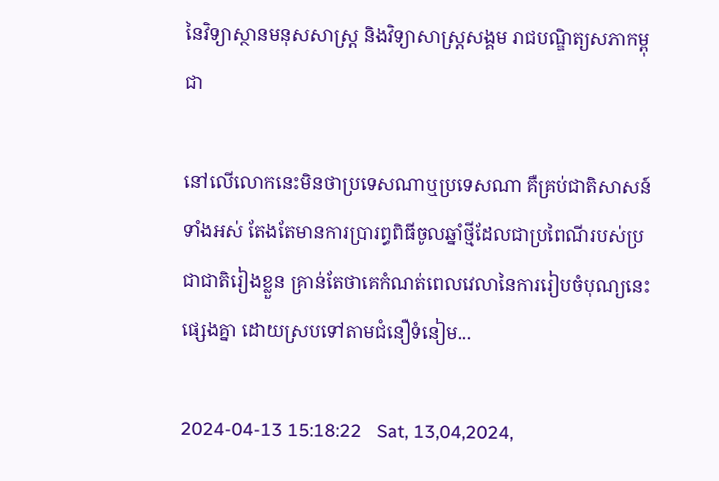នៃវិទ្យាស្ថានមនុសសាស្ត្រ និងវិទ្យាសាស្ត្រសង្គម រាជបណ្ឌិត្យសភាកម្ពុជា

នៅលើលោកនេះមិនថាប្រទេសណាឬប្រទេសណា គឺគ្រប់ជាតិសាសន៍ទាំងអស់ តែងតែមានការប្រារព្ធពិធីចូលឆ្នាំថ្មីដែលជាប្រពៃណីរបស់ប្រជាជាតិរៀងខ្លួន គ្រាន់តែថាគេកំណត់ពេលវេលានៃការរៀបចំបុណ្យនេះផ្សេងគ្នា ដោយស្របទៅតាមជំនឿទំនៀម...

2024-04-13 15:18:22   Sat, 13,04,2024,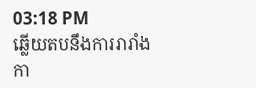03:18 PM
ឆ្លើយតបនឹងការរារាំងកា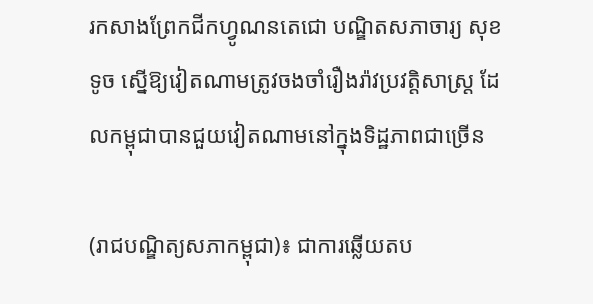រកសាងព្រែកជីកហ្វូណនតេជោ បណ្ឌិតសភាចារ្យ សុខ ទូច ស្នើឱ្យវៀតណាមត្រូវចងចាំរឿងរ៉ាវប្រវត្តិសាស្ត្រ ដែលកម្ពុជាបានជួយវៀតណាមនៅក្នុងទិដ្ឋភាពជាច្រើន

(រាជបណ្ឌិត្យសភាកម្ពុជា)៖ ជាការឆ្លើយតប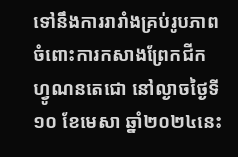ទៅនឹងការរារាំងគ្រប់រូបភាពចំពោះការកសាងព្រែកជីកហ្វូណនតេជោ នៅល្ងាចថ្ងៃទី១០ ខែមេសា ឆ្នាំ២០២៤នេះ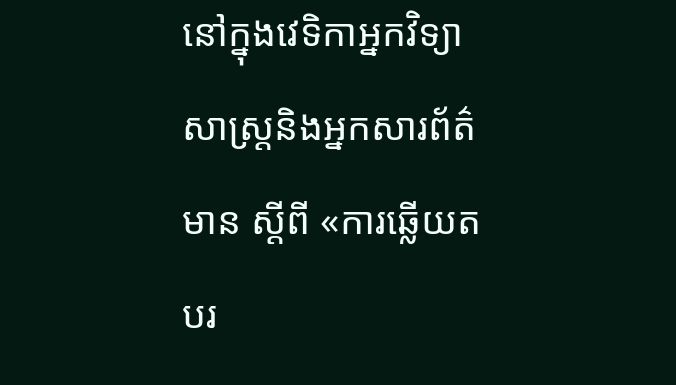នៅក្នុងវេទិកាអ្នកវិទ្យាសាស្ត្រនិងអ្នកសារព័ត៌មាន ស្ដីពី «ការឆ្លើយតបរ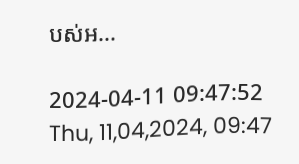បស់អ...

2024-04-11 09:47:52   Thu, 11,04,2024, 09:47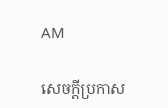AM

សេចក្តីប្រកាស